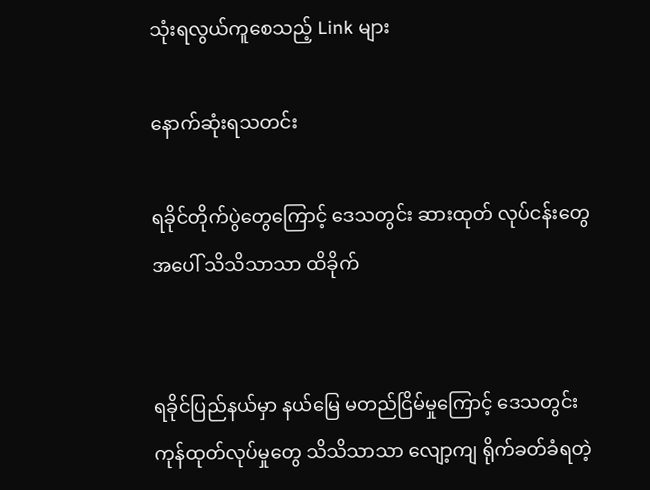သုံးရလွယ်ကူစေသည့် Link များ

နောက်ဆုံးရသတင်း

ရခိုင်တိုက်ပွဲတွေကြောင့် ဒေသတွင်း ဆားထုတ် လုပ်ငန်းတွေ အပေါ် သိသိသာသာ ထိခိုက်


ရခိုင်ပြည်နယ်မှာ နယ်မြေ မတည်ငြိမ်မှုကြောင့် ဒေသတွင်း ကုန်ထုတ်လုပ်မှုတွေ သိသိသာသာ လျော့ကျ ရိုက်ခတ်ခံရတဲ့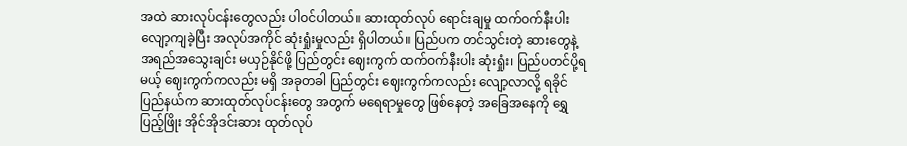အထဲ ဆားလုပ်ငန်းတွေလည်း ပါဝင်ပါတယ်။ ဆားထုတ်လုပ် ရောင်းချမှု ထက်ဝက်နီးပါး လျော့ကျခဲ့ပြီး အလုပ်အကိုင် ဆုံးရှုံးမှုလည်း ရှိပါတယ်။ ပြည်ပက တင်သွင်းတဲ့ ဆားတွေနဲ့ အရည်အသွေးချင်း မယှဉ်နိုင်ဖို့ ပြည်တွင်း ဈေးကွက် ထက်ဝက်နီးပါး ဆုံးရှုံး၊ ပြည်ပတင်ပို့ရမယ့် ဈေးကွက်ကလည်း မရှိ အခုတခါ ပြည်တွင်း ဈေးကွက်ကလည်း လျော့လာလို့ ရခိုင်ပြည်နယ်က ဆားထုတ်လုပ်ငန်းတွေ အတွက် မရေရာမှုတွေ ဖြစ်နေတဲ့ အခြေအနေကို ရွှေပြည့်ဖြိုး အိုင်အိုဒင်းဆား ထုတ်လုပ်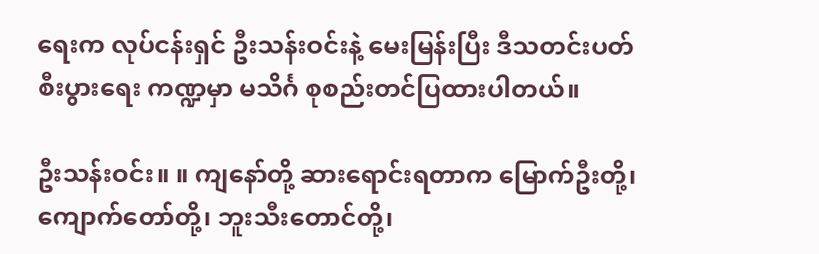ရေးက လုပ်ငန်းရှင် ဦးသန်းဝင်းနဲ့ မေးမြန်းပြီး ဒီသတင်းပတ် စီးပွားရေး ကဏ္ဍမှာ မသိင်္ဂ စုစည်းတင်ပြထားပါတယ်။

ဦးသန်းဝင်း။ ။ ကျနော်တို့ ဆားရောင်းရတာက မြောက်ဦးတို့၊ ကျောက်တော်တို့၊ ဘူးသီးတောင်တို့၊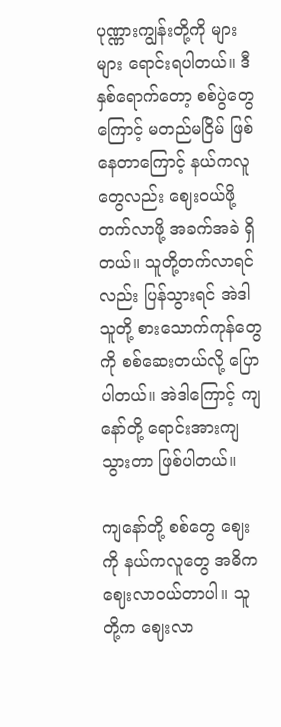ပုဏ္ဏားကျွန်းတို့ကို များများ ရောင်းရပါတယ်။ ဒီနှစ်ရောက်တော့ စစ်ပွဲတွေကြောင့် မတည်မငြိမ် ဖြစ်နေတာကြောင့် နယ်ကလူတွေလည်း ဈေးဝယ်ဖို့ တက်လာဖို့ အခက်အခဲ ရှိတယ်။ သူတို့တက်လာရင်လည်း ပြန်သွားရင် အဲဒါ သူတို့ စားသောက်ကုန်တွေကို စစ်ဆေးတယ်လို့ ပြောပါတယ်။ အဲဒါကြောင့် ကျနော်တို့ ရောင်းအားကျသွားတာ ဖြစ်ပါတယ်။

ကျနော်တို့ စစ်တွေ ဈေးကို နယ်ကလူတွေ အဓိက ဈေးလာဝယ်တာပါ။ သူတို့က ဈေးလာ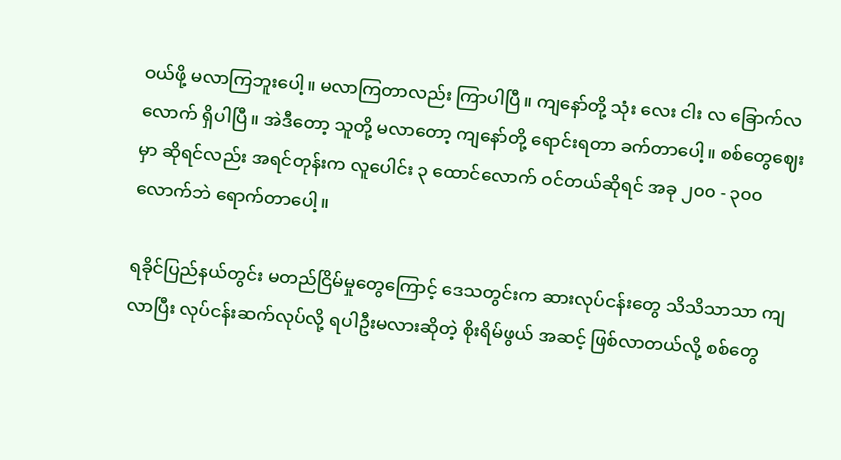ဝယ်ဖို့ မလာကြဘူးပေါ့။ မလာကြတာလည်း ကြာပါပြီ။ ကျနော်တို့ သုံး လေး ငါး လ ခြောက်လလောက် ရှိပါပြီ။ အဲဒီတော့ သူတို့ မလာတော့ ကျနော်တို့ ရောင်းရတာ ခက်တာပေါ့။ စစ်တွေဈေးမှာ ဆိုရင်လည်း အရင်တုန်းက လူပေါင်း ၃ ထောင်လောက် ဝင်တယ်ဆိုရင် အခု ၂၀၀ - ၃၀၀ လောက်ဘဲ ရောက်တာပေါ့။

ရခိုင်ပြည်နယ်တွင်း မတည်ငြိမ်မှုတွေကြောင့် ဒေသတွင်းက ဆားလုပ်ငန်းတွေ သိသိသာသာ ကျလာပြီး လုပ်ငန်းဆက်လုပ်လို့ ရပါဦးမလားဆိုတဲ့ စိုးရိမ်ဖွယ် အဆင့် ဖြစ်လာတယ်လို့ စစ်တွေ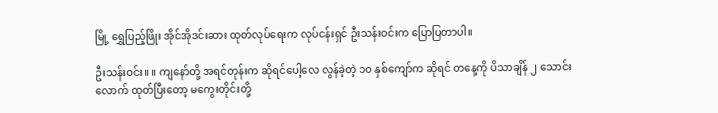မြို့ ရွှေပြည့်ဖြိုး အိုင်အိုဒင်းဆား ထုတ်လုပ်ရေးက လုပ်ငန်းရှင် ဦးသန်းဝင်းက ပြောပြတာပါ။

ဦးသန်းဝင်း။ ။ ကျနော်တို့ အရင်တုန်းက ဆိုရင်ပေါ့လေ လွန်ခဲ့တဲ့ ၁၀ နှစ်ကျော်က ဆိုရင် တနေ့ကို ပိသာချိန် ၂ သောင်းလောက် ထုတ်ပြီးတော့ မကွေးတိုင်းတို့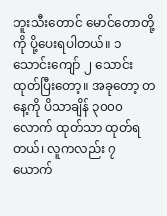ဘူးသီးတောင် မောင်တောတို့ကို ပို့ပေးရပါတယ်။ ၁ သောင်းကျော် ၂ သောင်း ထုတ်ပြီးတော့။ အခုတော့ တနေ့ကို ပိသာချိန် ၃၀၀၀ လောက် ထုတ်သာ ထုတ်ရတယ်၊ လူကလည်း ၇ ယောက်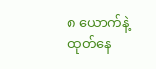၈ ယောက်နဲ့ ထုတ်နေ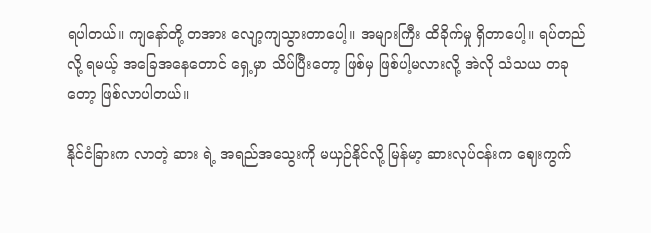ရပါတယ်။ ကျနော်တို့ တအား လျော့ကျသွားတာပေါ့။ အများကြီး ထိခိုက်မှု ရှိတာပေါ့။ ရပ်တည်လို့ ရမယ့် အခြေအနေတောင် ရှေ့မှာ သိပ်ပြီးတော့ ဖြစ်မှ ဖြစ်ပါ့မလားလို့ အဲလို သံသယ တခုတော့ ဖြစ်လာပါတယ်။

နိုင်ငံခြားက လာတဲ့ ဆား ရဲ့ အရည်အသွေးကို မယှဉ်နိုင်လို့ မြန်မာ့ ဆားလုပ်ငန်းက ဈေးကွက်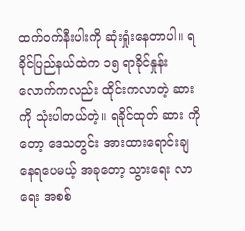ထက်ဝက်နီးပါးကို ဆုံးရှုံးနေတာပါ။ ရခိုင်ပြည်နယ်ထဲက ၁၅ ရာခိုင်နှုန်းလောက်ကလည်း ထိုင်းကလာတဲ့ ဆားကို သုံးပါတယ်တဲ့။ ရခိုင်ထုတ် ဆား ကိုတော့ ဒေသတွင်း အားထားရောင်းချနေရပေမယ့် အခုတော့ သွားရေး လာရေး အစစ်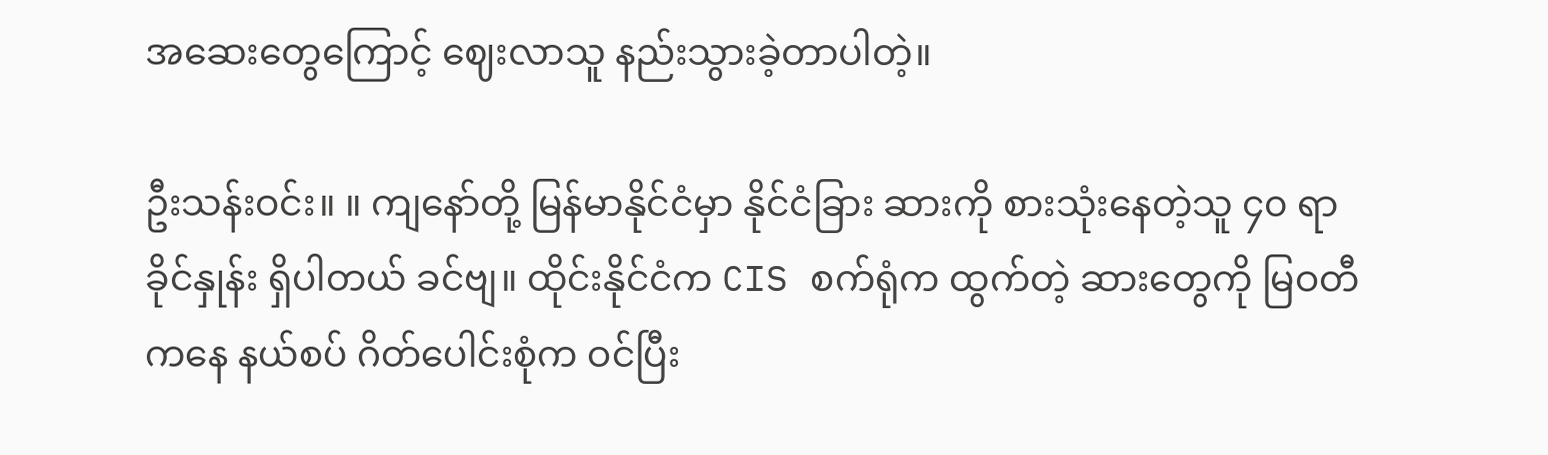အဆေးတွေကြောင့် ဈေးလာသူ နည်းသွားခဲ့တာပါတဲ့။

ဦးသန်းဝင်း။ ။ ကျနော်တို့ မြန်မာနိုင်ငံမှာ နိုင်ငံခြား ဆားကို စားသုံးနေတဲ့သူ ၄၀ ရာခိုင်နှုန်း ရှိပါတယ် ခင်ဗျ။ ထိုင်းနိုင်ငံက CIS စက်ရုံက ထွက်တဲ့ ဆားတွေကို မြဝတီကနေ နယ်စပ် ဂိတ်ပေါင်းစုံက ဝင်ပြီး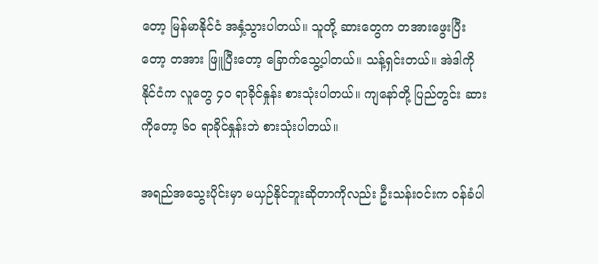တော့ မြန်မာနိုင်ငံ အနှံ့သွားပါတယ်။ သူတို့ ဆားတွေက တအားဖွေးပြီးတော့ တအား ဖြူပြီးတော့ ခြောက်သွေ့ပါတယ်။ သန့်ရှင်းတယ်။ အဲဒါကို နိုင်ငံက လူတွေ ၄၀ ရာခိုင်နှုန်း စားသုံးပါတယ်။ ကျနော်တို့ ပြည်တွင်း ဆား ကိုတော့ ၆၀ ရာခိုင်နှုန်းဘဲ စားသုံးပါတယ်။

အရည်အသွေးပိုင်းမှာ မယှဉ်နိုင်ဘူးဆိုတာကိုလည်း ဦးသန်းဝင်းက ဝန်ခံပါ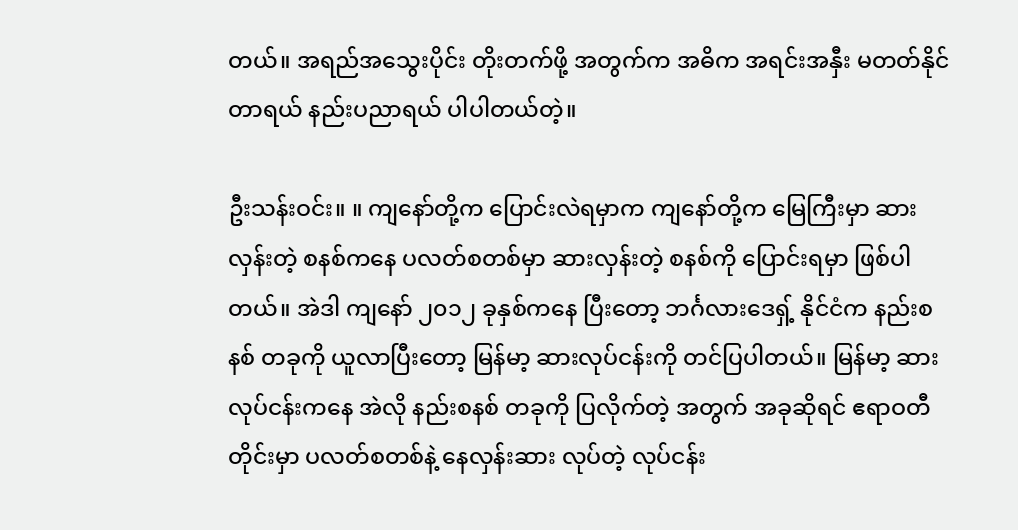တယ်။ အရည်အသွေးပိုင်း တိုးတက်ဖို့ အတွက်က အဓိက အရင်းအနှီး မတတ်နိုင်တာရယ် နည်းပညာရယ် ပါပါတယ်တဲ့။

ဦးသန်းဝင်း။ ။ ကျနော်တို့က ပြောင်းလဲရမှာက ကျနော်တို့က မြေကြီးမှာ ဆားလှန်းတဲ့ စနစ်ကနေ ပလတ်စတစ်မှာ ဆားလှန်းတဲ့ စနစ်ကို ပြောင်းရမှာ ဖြစ်ပါတယ်။ အဲဒါ ကျနော် ၂၀၁၂ ခုနှစ်ကနေ ပြီးတော့ ဘင်္ဂလားဒေရှ့် နိုင်ငံက နည်းစနစ် တခုကို ယူလာပြီးတော့ မြန်မာ့ ဆားလုပ်ငန်းကို တင်ပြပါတယ်။ မြန်မာ့ ဆားလုပ်ငန်းကနေ အဲလို နည်းစနစ် တခုကို ပြလိုက်တဲ့ အတွက် အခုဆိုရင် ဧရာဝတီတိုင်းမှာ ပလတ်စတစ်နဲ့ နေလှန်းဆား လုပ်တဲ့ လုပ်ငန်း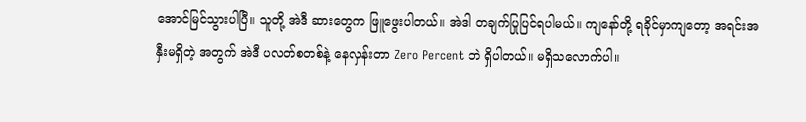အောင်မြင်သွားပါပြီ။ သူတို့ အဲဒီ ဆားတွေက ဖြူဖွေးပါတယ်။ အဲဒါ တချက်ပြုပြင်ရပါမယ်။ ကျနော်တို့ ရခိုင်မှာကျတော့ အရင်းအနှီးမရှိတဲ့ အတွက် အဲဒီ ပလတ်စတစ်နဲ့ နေလှန်းတာ Zero Percent ဘဲ ရှိပါတယ်။ မရှိသလောက်ပါ။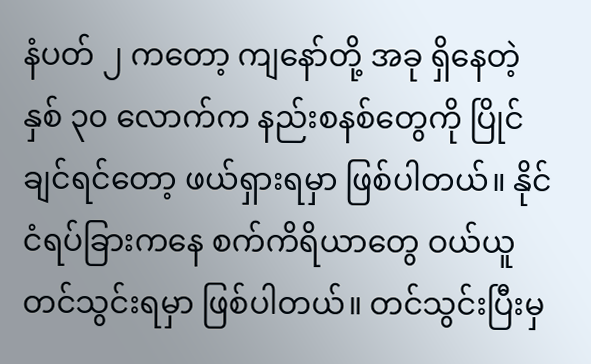နံပတ် ၂ ကတော့ ကျနော်တို့ အခု ရှိနေတဲ့ နှစ် ၃၀ လောက်က နည်းစနစ်တွေကို ပြိုင်ချင်ရင်တော့ ဖယ်ရှားရမှာ ဖြစ်ပါတယ်။ နိုင်ငံရပ်ခြားကနေ စက်ကိရိယာတွေ ဝယ်ယူတင်သွင်းရမှာ ဖြစ်ပါတယ်။ တင်သွင်းပြီးမှ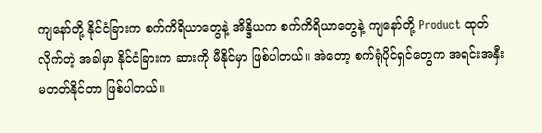ကျနော်တို့ နိုင်ငံခြားက စက်ကိရိယာတွေနဲ့ အိန္ဒိယက စက်ကိရိယာတွေနဲ့ ကျနော်တို့ Product ထုတ်လိုက်တဲ့ အခါမှာ နိုင်ငံခြားက ဆားကို မီနိုင်မှာ ဖြစ်ပါတယ်။ အဲတော့ စက်ရုံပိုင်ရှင်တွေက အရင်းအနှီး မတတ်နိုင်တာ ဖြစ်ပါတယ်။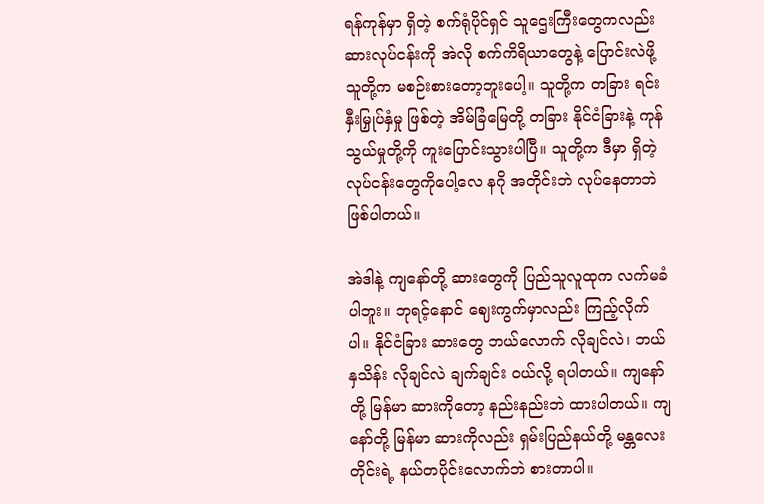ရန်ကုန်မှာ ရှိတဲ့ စက်ရုံပိုင်ရှင် သူဌေးကြီးတွေကလည်း ဆားလုပ်ငန်းကို အဲလို စက်ကိရိယာတွေနဲ့ ပြောင်းလဲဖို့ သူတို့က မစဉ်းစားတော့ဘူးပေါ့။ သူတို့က တခြား ရင်းနှီးမြှုပ်နှံမှု ဖြစ်တဲ့ အိမ်ခြံမြေတို့ တခြား နိုင်ငံခြားနဲ့ ကုန်သွယ်မှုတို့ကို ကူးပြောင်းသွားပါပြီ။ သူတို့က ဒီမှာ ရှိတဲ့ လုပ်ငန်းတွေကိုပေါ့လေ နဂို အတိုင်းဘဲ လုပ်နေတာဘဲ ဖြစ်ပါတယ်။

အဲဒါနဲ့ ကျနော်တို့ ဆားတွေကို ပြည်သူလူထုက လက်မခံပါဘူး။ ဘုရင့်နောင် ဈေးကွက်မှာလည်း ကြည့်လိုက်ပါ။ နိုင်ငံခြား ဆားတွေ ဘယ်လောက် လိုချင်လဲ၊ ဘယ်နှသိန်း လိုချင်လဲ ချက်ချင်း ဝယ်လို့ ရပါတယ်။ ကျနော်တို့ မြန်မာ ဆားကိုတော့ နည်းနည်းဘဲ ထားပါတယ်။ ကျနော်တို့ မြန်မာ ဆားကိုလည်း ရှမ်းပြည်နယ်တို့ မန္တလေးတိုင်းရဲ့ နယ်တပိုင်းလောက်ဘဲ စားတာပါ။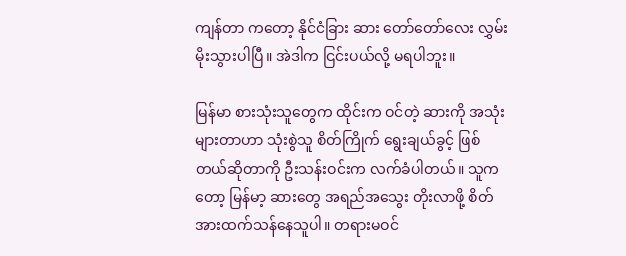ကျန်တာ ကတော့ နိုင်ငံခြား ဆား တော်တော်လေး လွှမ်းမိုးသွားပါပြီ။ အဲဒါက ငြင်းပယ်လို့ မရပါဘူး။

မြန်မာ စားသုံးသူတွေက ထိုင်းက ဝင်တဲ့ ဆားကို အသုံးများတာဟာ သုံးစွဲသူ စိတ်ကြိုက် ရွေးချယ်ခွင့် ဖြစ်တယ်ဆိုတာကို ဦးသန်းဝင်းက လက်ခံပါတယ်။ သူကတော့ မြန်မာ့ ဆားတွေ အရည်အသွေး တိုးလာဖို့ စိတ်အားထက်သန်နေသူပါ။ တရားမဝင်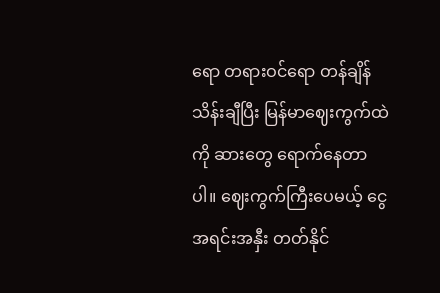ရော တရားဝင်ရော တန်ချိန် သိန်းချီပြီး မြန်မာဈေးကွက်ထဲကို ဆားတွေ ရောက်နေတာပါ။ ဈေးကွက်ကြီးပေမယ့် ငွေအရင်းအနှီး တတ်နိုင်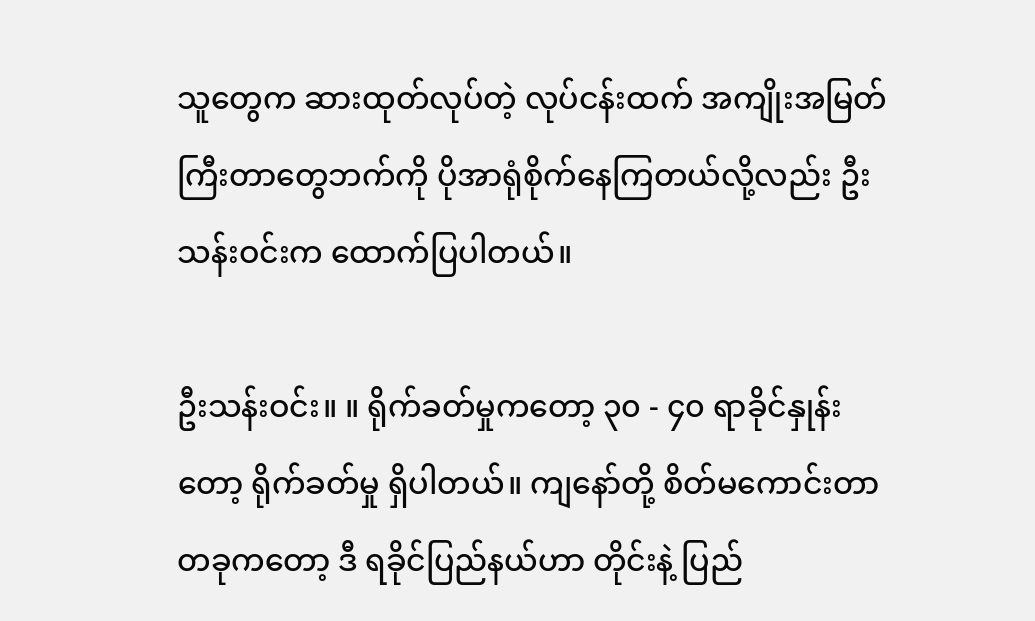သူတွေက ဆားထုတ်လုပ်တဲ့ လုပ်ငန်းထက် အကျိုးအမြတ်ကြီးတာတွေဘက်ကို ပိုအာရုံစိုက်နေကြတယ်လို့လည်း ဦးသန်းဝင်းက ထောက်ပြပါတယ်။

ဦးသန်းဝင်း။ ။ ရိုက်ခတ်မှုကတော့ ၃၀ - ၄၀ ရာခိုင်နှုန်းတော့ ရိုက်ခတ်မှု ရှိပါတယ်။ ကျနော်တို့ စိတ်မကောင်းတာ တခုကတော့ ဒီ ရခိုင်ပြည်နယ်ဟာ တိုင်းနဲ့ ပြည်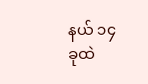နယ် ၁၄ ခုထဲ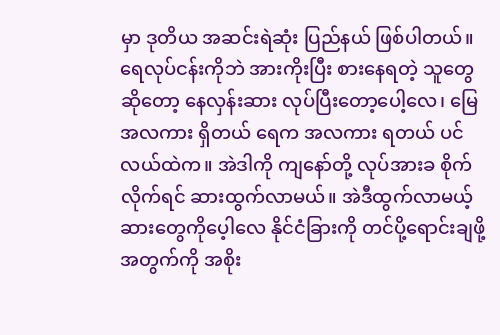မှာ ဒုတိယ အဆင်းရဲဆုံး ပြည်နယ် ဖြစ်ပါတယ်။ ရေလုပ်ငန်းကိုဘဲ အားကိုးပြီး စားနေရတဲ့ သူတွေဆိုတော့ နေလှန်းဆား လုပ်ပြီးတော့ပေါ့လေ၊ မြေ အလကား ရှိတယ် ရေက အလကား ရတယ် ပင်လယ်ထဲက။ အဲဒါကို ကျနော်တို့ လုပ်အားခ စိုက်လိုက်ရင် ဆားထွက်လာမယ်။ အဲဒီထွက်လာမယ့် ဆားတွေကိုပေ့ါလေ နိုင်ငံခြားကို တင်ပို့ရောင်းချဖို့ အတွက်ကို အစိုး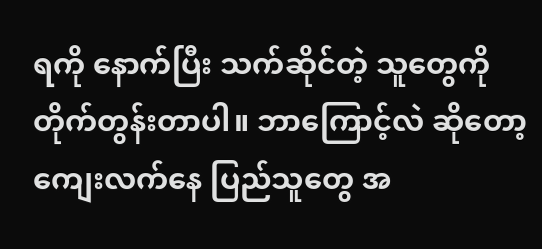ရကို နောက်ပြီး သက်ဆိုင်တဲ့ သူတွေကို တိုက်တွန်းတာပါ။ ဘာကြောင့်လဲ ဆိုတော့ ကျေးလက်နေ ပြည်သူတွေ အ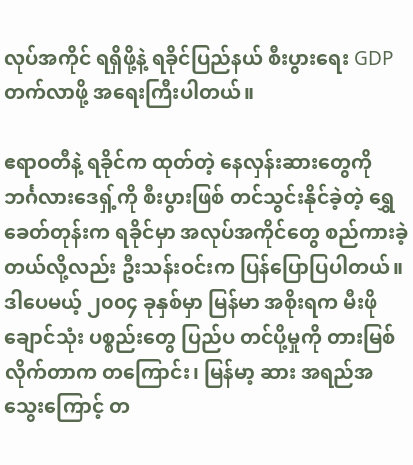လုပ်အကိုင် ရရှိဖို့နဲ့ ရခိုင်ပြည်နယ် စီးပွားရေး GDP တက်လာဖို့ အရေးကြီးပါတယ်။

ဧရာဝတီနဲ့ ရခိုင်က ထုတ်တဲ့ နေလှန်းဆားတွေကို ဘင်္ဂလားဒေရှ့်ကို စီးပွားဖြစ် တင်သွင်းနိုင်ခဲ့တဲ့ ရွှေခေတ်တုန်းက ရခိုင်မှာ အလုပ်အကိုင်တွေ စည်ကားခဲ့တယ်လို့လည်း ဦးသန်းဝင်းက ပြန်ပြောပြပါတယ်။ ဒါပေမယ့် ၂၀၀၄ ခုနှစ်မှာ မြန်မာ အစိုးရက မီးဖိုချောင်သုံး ပစ္စည်းတွေ ပြည်ပ တင်ပို့မှုကို တားမြစ်လိုက်တာက တကြောင်း၊ မြန်မာ့ ဆား အရည်အသွေးကြောင့် တ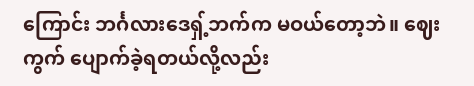ကြောင်း ဘင်္ဂလားဒေရှ့်ဘက်က မဝယ်တော့ဘဲ။ ဈေးကွက် ပျောက်ခဲ့ရတယ်လို့လည်း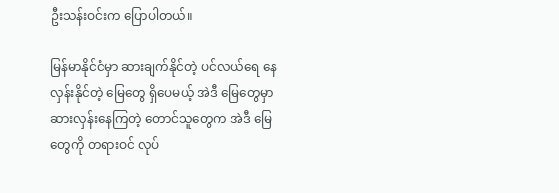ဦးသန်းဝင်းက ပြောပါတယ်။

မြန်မာနိုင်ငံမှာ ဆားချက်နိုင်တဲ့ ပင်လယ်ရေ နေလှန်းနိုင်တဲ့ မြေတွေ ရှိပေမယ့် အဲဒီ မြေတွေမှာ ဆားလှန်းနေကြတဲ့ တောင်သူတွေက အဲဒီ မြေတွေကို တရားဝင် လုပ်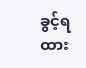ခွင့်ရထား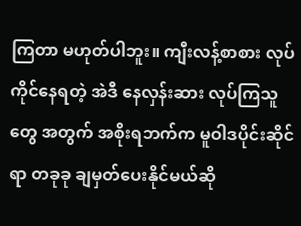ကြတာ မဟုတ်ပါဘူး။ ကျီးလန့်စာစား လုပ်ကိုင်နေရတဲ့ အဲဒီ နေလှန်းဆား လုပ်ကြသူတွေ အတွက် အစိုးရဘက်က မူဝါဒပိုင်းဆိုင်ရာ တခုခု ချမှတ်ပေးနိုင်မယ်ဆို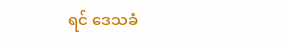ရင် ဒေသခံ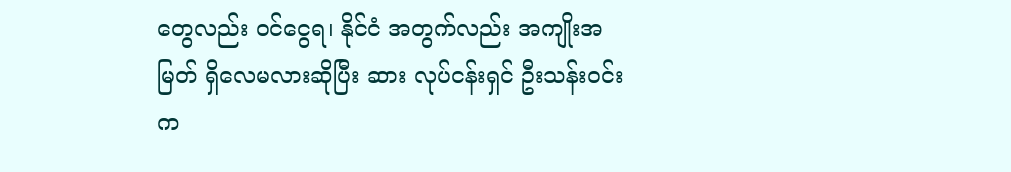တွေလည်း ဝင်ငွေရ၊ နိုင်ငံ အတွက်လည်း အကျိုးအမြတ် ရှိလေမလားဆိုပြီး ဆား လုပ်ငန်းရှင် ဦးသန်းဝင်းက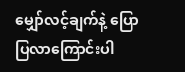မျှော်လင့်ချက်နဲ့ ပြောပြလာကြောင်းပါ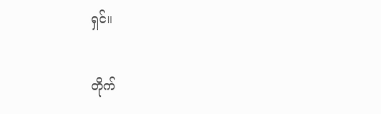ရှင်။

တိုက်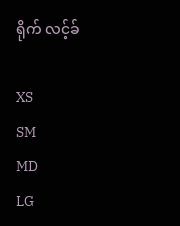ရိုက် လင့်ခ်

XS
SM
MD
LG